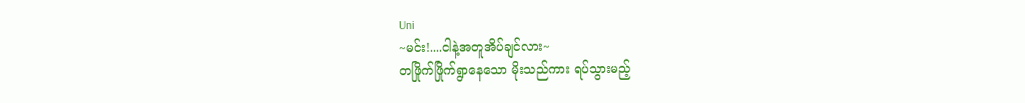Uni
~မင်း!....ငါနဲ့အတူအိပ်ချင်လား~
တဖြိုက်ဖြိုက်ရွာနေသော မိုးသည်ကား ရပ်သွားမည့်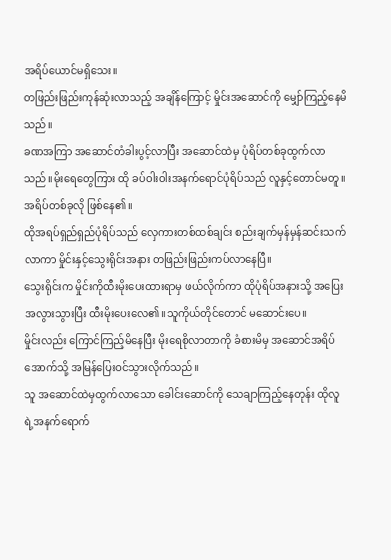အရိပ်ယောင်မရှိသေး။
တဖြည်းဖြည်းကုန်ဆုံးလာသည့် အချိန်ကြောင့် မှိုင်းအဆောင်ကို မျှော်ကြည့်နေမိသည်။
ခဏအကြာ အဆောင်တံခါးပွင့်လာပြီး အဆောင်ထဲမှ ပုံရိပ်တစ်ခုထွက်လာသည်။မိုးရေတွေကြား ထို ခပ်ဝါးဝါးအနက်ရောင်ပုံရိပ်သည် လူနှင့်တောင်မတူ။အရိပ်တစ်ခုလို ဖြစ်နေ၏။
ထိုအရပ်ရှည်ရှည်ပုံရိပ်သည် လှေကားတစ်ထစ်ချင်း စည်းချက်မှန်မှန်ဆင်းသက်လာကာ မှိုင်းနှင့်သွေးရိုင်းအနား တဖြည်းဖြည်းကပ်လာနေပြီ။
သွေးရိုင်းက မှိုင်းကိုထီးမိုးပေးထားရာမှ ဖယ်လိုက်ကာ ထိုပုံရိပ်အနားသို့ အပြေးအလွားသွားပြီး ထီးမိုးပေးလေ၏။သူကိုယ်တိုင်တောင် မဆောင်းပေ။
မှိုင်းလည်း ကြောင်ကြည့်မိနေပြီး မိုးရေစိုလာတာကို ခံစားမိမှ အဆောင်အရိပ်အောက်သို့ အမြန်ပြေးဝင်သွားလိုက်သည်။
သူ အဆောင်ထဲမှထွက်လာသော ခေါင်းဆောင်ကို သေချာကြည့်နေတုန်း ထိုလူရဲ့အနက်ရောက်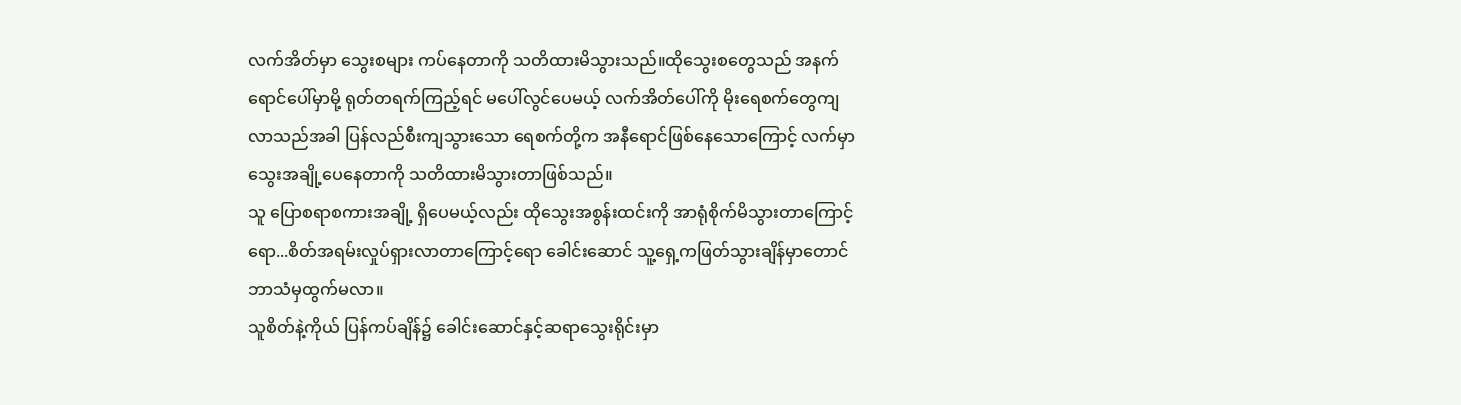လက်အိတ်မှာ သွေးစများ ကပ်နေတာကို သတိထားမိသွားသည်။ထိုသွေးစတွေသည် အနက်ရောင်ပေါ်မှာမို့ ရုတ်တရက်ကြည့်ရင် မပေါ်လွင်ပေမယ့် လက်အိတ်ပေါ်ကို မိုးရေစက်တွေကျလာသည်အခါ ပြန်လည်စီးကျသွားသော ရေစက်တို့က အနီရောင်ဖြစ်နေသောကြောင့် လက်မှာသွေးအချို့ပေနေတာကို သတိထားမိသွားတာဖြစ်သည်။
သူ ပြောစရာစကားအချို့ ရှိပေမယ့်လည်း ထိုသွေးအစွန်းထင်းကို အာရုံစိုက်မိသွားတာကြောင့်ရော...စိတ်အရမ်းလှုပ်ရှားလာတာကြောင့်ရော ခေါင်းဆောင် သူ့ရှေ့ကဖြတ်သွားချိန်မှာတောင် ဘာသံမှထွက်မလာ။
သူစိတ်နဲ့ကိုယ် ပြန်ကပ်ချိန်၌ ခေါင်းဆောင်နှင့်ဆရာသွေးရိုင်းမှာ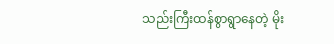သည်းကြီးထန်စွာရွာနေတဲ့ မိုး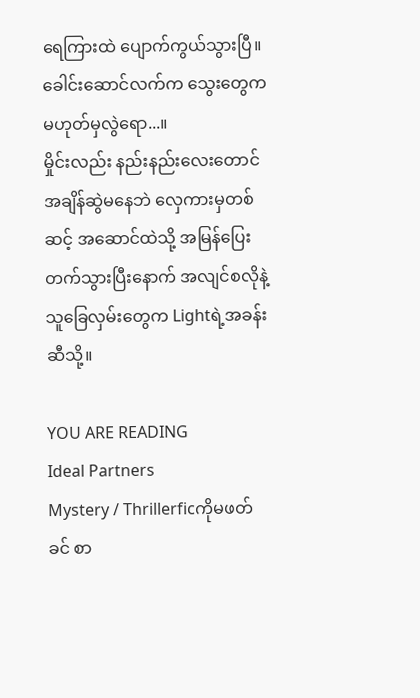ရေကြားထဲ ပျောက်ကွယ်သွားပြီ။
ခေါင်းဆောင်လက်က သွေးတွေက မဟုတ်မှလွဲရော...။
မှိုင်းလည်း နည်းနည်းလေးတောင် အချိန်ဆွဲမနေဘဲ လှေကားမှတစ်ဆင့် အဆောင်ထဲသို့ အမြန်ပြေးတက်သွားပြီးနောက် အလျင်စလိုနဲ့ သူခြေလှမ်းတွေက Lightရဲ့အခန်းဆီသို့။

YOU ARE READING
Ideal Partners
Mystery / Thrillerficကိုမဖတ်ခင် စာ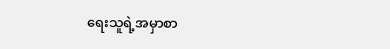ရေးသူရဲ့အမှာစာ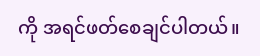ကို အရင်ဖတ်စေချင်ပါတယ်။